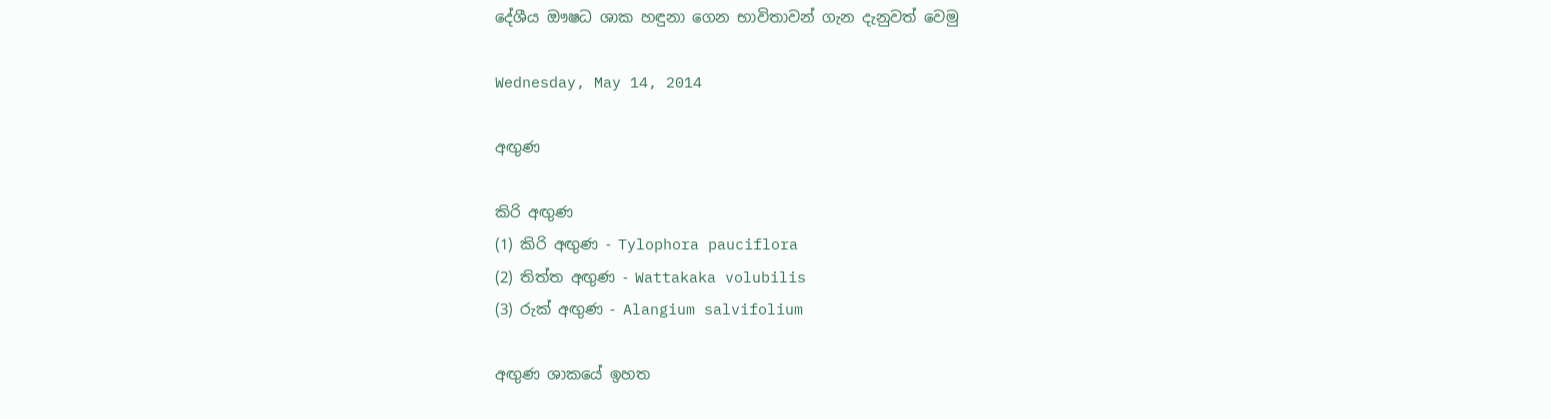දේශීය ඖෂධ ශාක හඳුනා ගෙන භාවිතාවන් ගැන දැනුවත් වෙමු

Wednesday, May 14, 2014

අඟුණ

කිරි අඟුණ
(1) කිරි අඟුණ - Tylophora pauciflora
(2) තිත්ත අඟුණ - Wattakaka volubilis
(3) රුක් අඟුණ - Alangium salvifolium

අඟුණ ශාකයේ ඉහත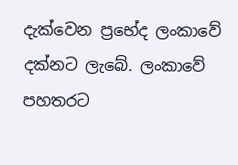දැක්වෙන ප්‍රභේද ලංකාවේ දක්නට ලැබේ. ලංකාවේ පහතරට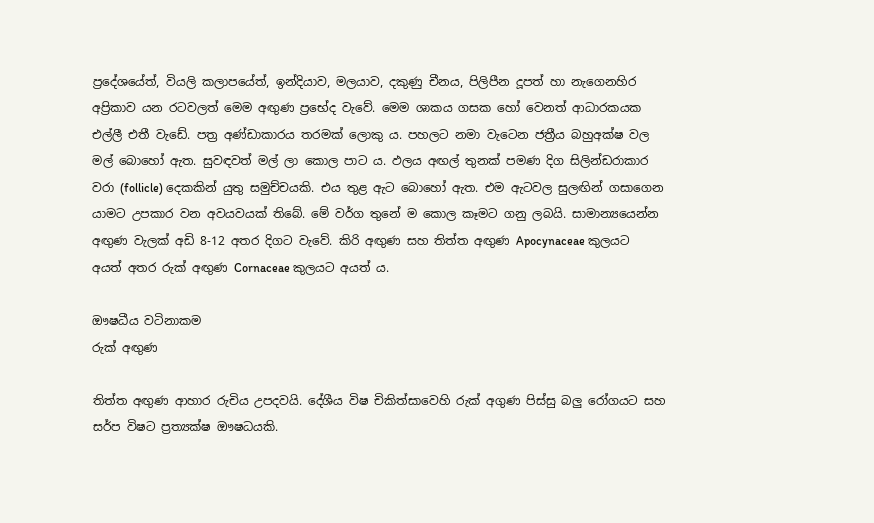ප්‍රදේශයේත්, වියලි කලාපයේත්, ඉන්දියාව, මලයාව, දකුණු චීනය, පිලිපීන දූපත් හා නැගෙනහිර අප්‍රිකාව යන රටවලත් මෙම අඟුණ ප්‍රභේද වැවේ. මෙම ශාකය ගසක හෝ වෙනත් ආධාරකයක එල්ලී එතී වැඩේ. පත්‍ර අණ්ඩාකාරය තරමක් ලොකු ය. පහලට නමා වැටෙන ජත්‍රීය බහුඅක්ෂ වල මල් බොහෝ ඇත. සුවඳවත් මල් ලා කොල පාට ය. ඵලය අඟල් තුනක් පමණ දිග සිලින්ඩරාකාර වරා (follicle) දෙකකින් යුතු සමුච්චයකි. එය තුළ ඇට බොහෝ ඇත. එම ඇටවල සුලඟින් ගසාගෙන යාමට උපකාර වන අවයවයක් තිබේ. මේ වර්ග තුනේ ම කොල කෑමට ගනු ලබයි. සාමාන්‍යයෙන්න අඟුණ වැලක් අඩි 8-12 අතර දිගට වැවේ. කිරි අඟුණ සහ තිත්ත අඟුණ Apocynaceae කුලයට අයත් අතර රුක් අඟුණ Cornaceae කුලයට අයත් ය.

ඖෂධීය වටිනාකම
රුක් අඟුණ

තිත්ත අඟුණ ආහාර රුචිය උපදවයි. දේශීය විෂ චිකිත්සාවෙහි රුක් අගුණ පිස්සු බලු රෝගයට සහ සර්ප විෂට ප්‍රත්‍යක්ෂ ඖෂධයකි.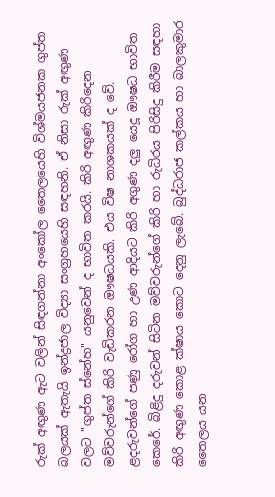රුක් අඟුණ ඇට වලින් සිඳගන්නා අංකෝල තෛලයෙහි විශ්මයජනක ගුප්ත බලයක් ඇතැයි ඉන්ද්‍රජාල විද්‍යා සංග්‍රහයෙහි සඳහනි. ඒ නිසා රුක් අඟුණ වලට "ගුප්ත ස්නේහ" යනුවෙන් ද භාවිත කරයි. කිරි අඟුණ කිරිදෙන මව්වරුන්ගේ කිරි වැඩිකරන ඖෂධයකි. එය විෂ නාශකයක් ද වේ. ළදරුවන්ගේ පණු රෝග හා උණ ආදියට කිරි අගුණ දලු යෙදූ ඖෂධ භාවිත කෙරේ. බිළිදු දරුවන් සිටින මව්වරුන්ගේ කිරි හා රුධිරය පිරිසිදු කිරීම සඳහා කිරි අඟුණ කොළ ක්ෂාය කොට දෙනු ලැබේ. බුද්ධරාජ කල්කය හා බාලකුමාර තෛලය යන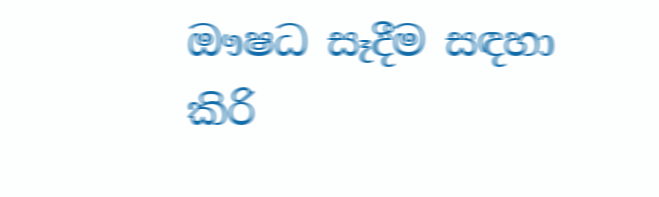ඖෂධ සෑදීම සඳහා කිරි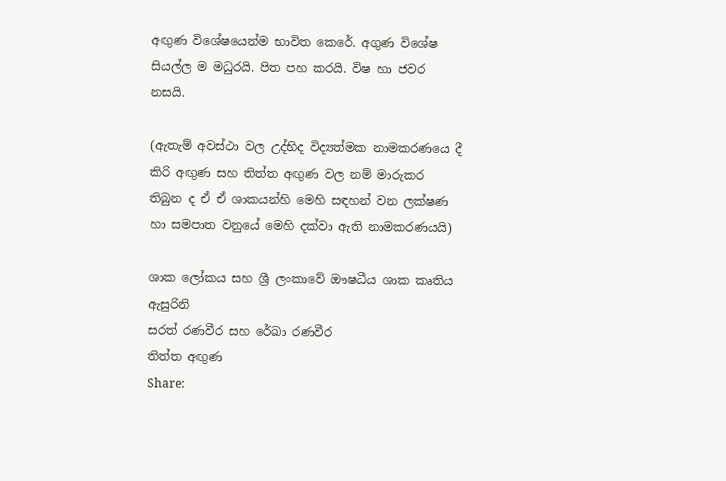අඟුණ විශේෂයෙන්ම භාවිත කෙරේ. අගුණ විශේෂ සියල්ල ම මධුරයි. පිත පහ කරයි. විෂ හා ජවර නසයි.

(ඇතැම් අවස්ථා වල උද්භිද විද්‍යත්මක නාමකරණයෙ දී කිරි අඟුණ සහ තිත්ත අඟුණ වල නම් මාරුකර තිබුන ද ඒ ඒ ශාකයන්හි මෙහි සඳහන් වන ලක්ෂණ හා සමපාත වනුයේ මෙහි දක්වා ඇති නාමකරණයයි)

ශාක ලෝකය සහ ශ්‍රී ලංකාවේ ඖෂධීය ශාක කෘතිය ඇසුරිනි
සරත් රණවීර සහ රේඛා රණවීර
තිත්ත අඟුණ
Share: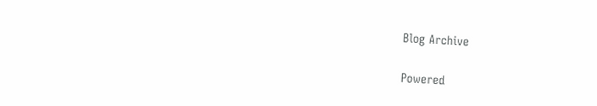Blog Archive

Powered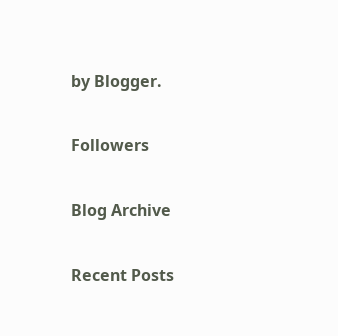by Blogger.

Followers

Blog Archive

Recent Posts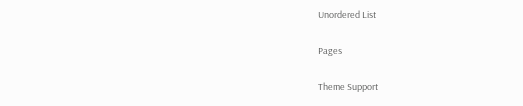Unordered List

Pages

Theme Support